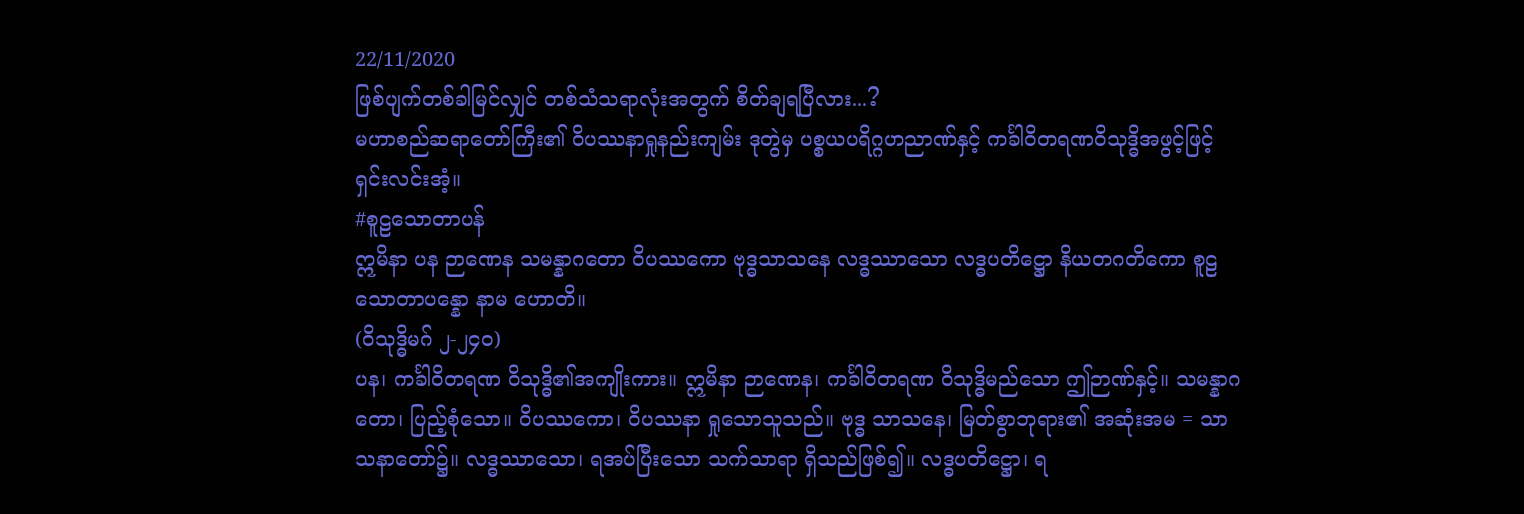22/11/2020
ဖြစ်ပျက်တစ်ခါမြင်လျှင် တစ်သံသရာလုံးအတွက် စိတ်ချရပြီလား...?
မဟာစည်ဆရာတော်ကြီး၏ ဝိပဿနာရှုနည်းကျမ်း ဒုတွဲမှ ပစ္စယပရိဂ္ဂဟညာဏ်နှင့် ကင်္ခါဝိတရဏဝိသုဒ္ဓိအဖွင့်ဖြင့် ရှင်းလင်းအံ့။
#စူဠသောတာပန်
ဣမိနာ ပန ဉာဏေန သမန္နာဂတော ဝိပဿကော ဗုဒ္ဓသာသနေ လဒ္ဓဿာသော လဒ္ဓပတိဋ္ဌော နိယတဂတိကော စူဠသောတာပန္နော နာမ ဟောတိ။
(ဝိသုဒ္ဓိမဂ် ၂-၂၄၀)
ပန၊ ကင်္ခါဝိတရဏ ဝိသုဒ္ဓိ၏အကျိုးကား။ ဣမိနာ ဉာဏေန၊ ကင်္ခါဝိတရဏ ဝိသုဒ္ဓိမည်သော ဤဉာဏ်နှင့်။ သမန္နာဂတော၊ ပြည့်စုံသော။ ဝိပဿကော၊ ဝိပဿနာ ရှုသောသူသည်။ ဗုဒ္ဓ သာသနေ၊ မြတ်စွာဘုရား၏ အဆုံးအမ = သာသနာတော်၌။ လဒ္ဓဿာသော၊ ရအပ်ပြီးသော သက်သာရာ ရှိသည်ဖြစ်၍။ လဒ္ဓပတိဋ္ဌော၊ ရ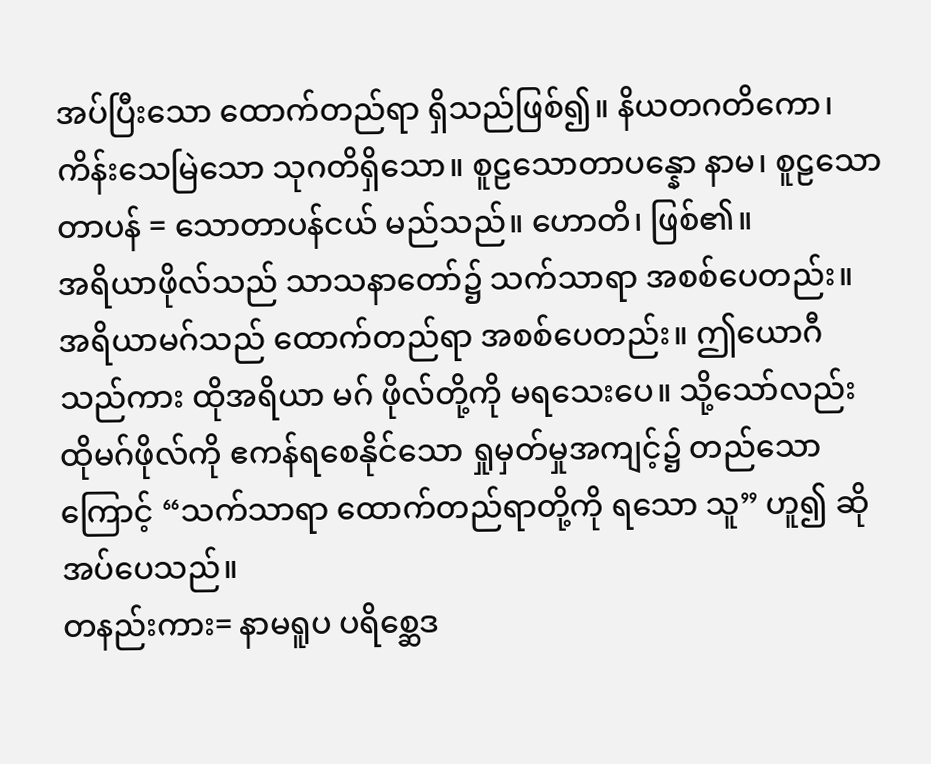အပ်ပြီးသော ထောက်တည်ရာ ရှိသည်ဖြစ်၍။ နိယတဂတိကော၊ ကိန်းသေမြဲသော သုဂတိရှိသော။ စူဠသောတာပန္နော နာမ၊ စူဠသောတာပန် = သောတာပန်ငယ် မည်သည်။ ဟောတိ၊ ဖြစ်၏။
အရိယာဖိုလ်သည် သာသနာတော်၌ သက်သာရာ အစစ်ပေတည်း။ အရိယာမဂ်သည် ထောက်တည်ရာ အစစ်ပေတည်း။ ဤယောဂီသည်ကား ထိုအရိယာ မဂ် ဖိုလ်တို့ကို မရသေးပေ။ သို့သော်လည်း ထိုမဂ်ဖိုလ်ကို ဧကန်ရစေနိုင်သော ရှုမှတ်မှုအကျင့်၌ တည်သောကြောင့် “သက်သာရာ ထောက်တည်ရာတို့ကို ရသော သူ” ဟူ၍ ဆိုအပ်ပေသည်။
တနည်းကား= နာမရူပ ပရိစ္ဆေဒ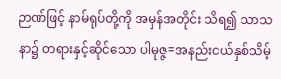ဉာဏ်ဖြင့် နာမ်ရုပ်တို့ကို အမှန်အတိုင်း သိရ၍ သာသနာ၌ တရားနှင့်ဆိုင်သော ပါမုဇ္ဇ=အနည်းငယ်နှစ်သိမ့်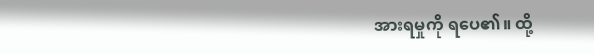အားရမှုကို ရပေ၏။ ထို့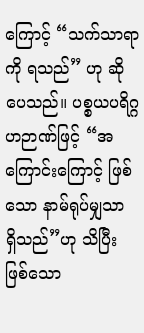ကြောင့် “သက်သာရာကို ရသည်” ဟု ဆိုပေသည်။ ပစ္စယပရိဂ္ဂဟဉာဏ်ဖြင့် “အကြောင်းကြောင့် ဖြစ်သော နာမ်ရုပ်မျှသာ ရှိသည်”ဟု သိပြီး ဖြစ်သော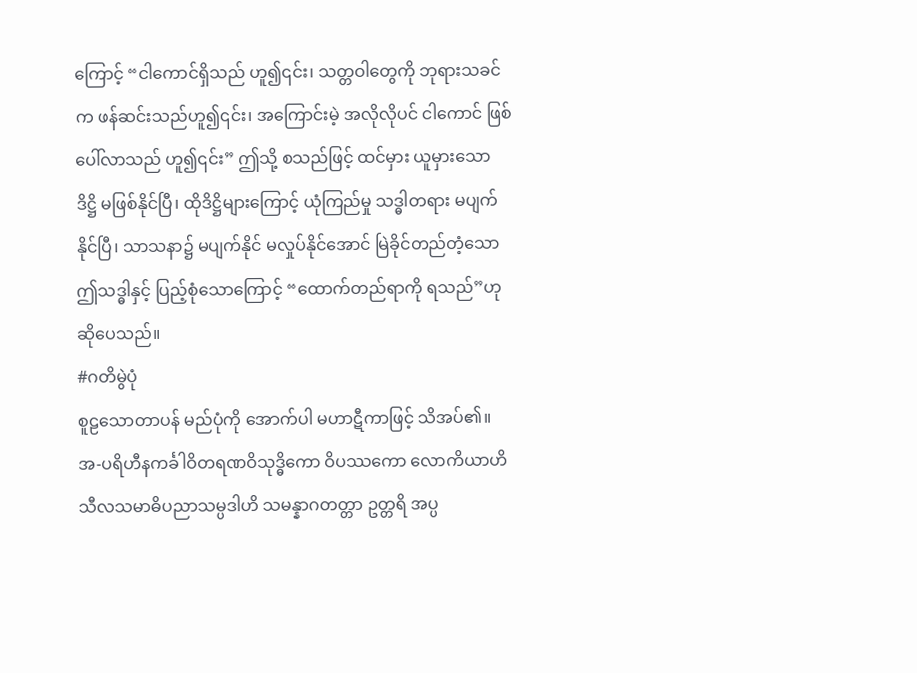ကြောင့် “ငါကောင်ရှိသည် ဟူ၍၎င်း၊ သတ္တဝါတွေကို ဘုရားသခင်က ဖန်ဆင်းသည်ဟူ၍၎င်း၊ အကြောင်းမဲ့ အလိုလိုပင် ငါကောင် ဖြစ်ပေါ်လာသည် ဟူ၍၎င်း” ဤသို့ စသည်ဖြင့် ထင်မှား ယူမှားသော ဒိဋ္ဌိ မဖြစ်နိုင်ပြီ၊ ထိုဒိဋ္ဌိများကြောင့် ယုံကြည်မှု သဒ္ဓါတရား မပျက်နိုင်ပြီ၊ သာသနာ၌ မပျက်နိုင် မလှုပ်နိုင်အောင် မြဲခိုင်တည်တံ့သော ဤသဒ္ဓါနှင့် ပြည့်စုံသောကြောင့် “ထောက်တည်ရာကို ရသည်”ဟု ဆိုပေသည်။
#ဂတိမွဲပုံ
စူဠသောတာပန် မည်ပုံကို အောက်ပါ မဟာဋီကာဖြင့် သိအပ်၏။
အ-ပရိဟီနကင်္ခါဝိတရဏဝိသုဒ္ဓိကော ဝိပဿကော လောကိယာဟိ သီလသမာဓိပညာသမ္ပဒါဟိ သမန္နာဂတတ္တာ ဥတ္တရိ အပ္ပ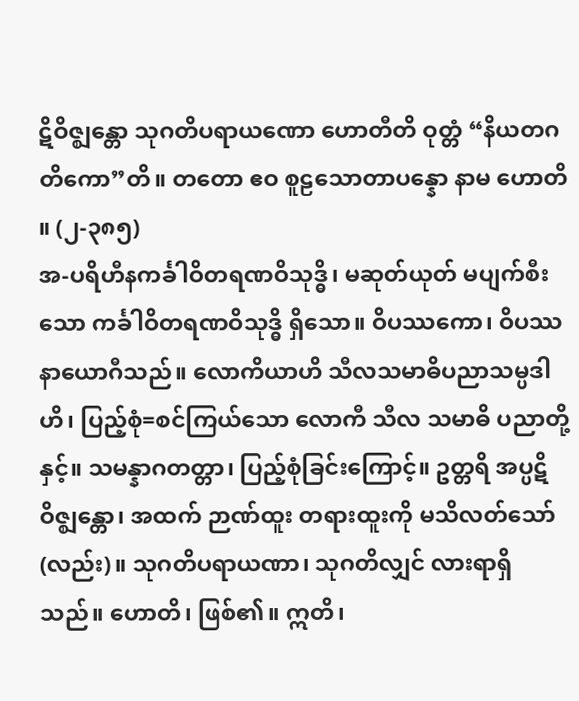ဋိဝိဇ္ဈန္တော သုဂတိပရာယဏော ဟောတီတိ ဝုတ္တံ “နိယတဂတိကော”တိ။ တတော ဧဝ စူဠသောတာပန္နော နာမ ဟောတိ ။ (၂-၃၈၅)
အ-ပရိဟီနကင်္ခါဝိတရဏဝိသုဒ္ဓိ၊ မဆုတ်ယုတ် မပျက်စီးသော ကင်္ခါဝိတရဏဝိသုဒ္ဓိ ရှိသော။ ဝိပဿကော၊ ဝိပဿနာယောဂီသည်။ လောကိယာဟိ သီလသမာဓိပညာသမ္ပဒါဟိ၊ ပြည့်စုံ=စင်ကြယ်သော လောကီ သီလ သမာဓိ ပညာတို့နှင့်။ သမန္နာဂတတ္တာ၊ ပြည့်စုံခြင်းကြောင့်။ ဥတ္တရိ အပ္ပဋိဝိဇ္ဈန္တော၊ အထက် ဉာဏ်ထူး တရားထူးကို မသိလတ်သော်(လည်း)။ သုဂတိပရာယဏာ၊ သုဂတိလျှင် လားရာရှိသည်။ ဟောတိ၊ ဖြစ်၏။ ဣတိ၊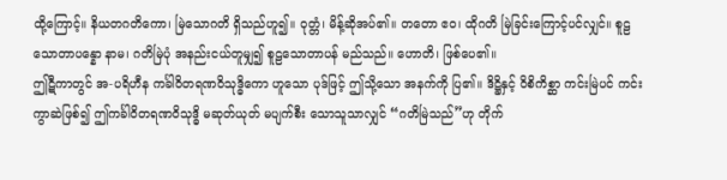ထို့ကြောင့်။ နိယတဂတိကော၊ မြဲသောဂတိ ရှိသည်ဟူ၍။ ဝုတ္တံ၊ မိန့်ဆိုအပ်၏။ တတော ဧဝ၊ ထိုဂတိ မြဲခြင်းကြောင့်ပင်လျှင်။ စူဠသောတာပန္နော နာမ၊ ဂတိမြဲပုံ အနည်းငယ်တူမျှ၍ စူဠသောတာပန် မည်သည်။ ဟောတိ၊ ဖြစ်ပေ၏။
ဤဋီကာတွင် အ-ပရိဟီန ကင်္ခါဝိတရဏဝိသုဒ္ဓိကော ဟူသော ပုဒ်ဖြင့် ဤသို့သော အနက်ကို ပြ၏။ ဒိဋ္ဌိနှင့် ဝိစိကိစ္ဆာ ကင်းမြဲပင် ကင်းကွာဆဲဖြစ်၍ ဤကင်္ခါဝိတရဏဝိသုဒ္ဓိ မဆုတ်ယုတ် မပျက်စီး သောသူသာလျှင် “ဂတိမြဲသည်”ဟု တိုက်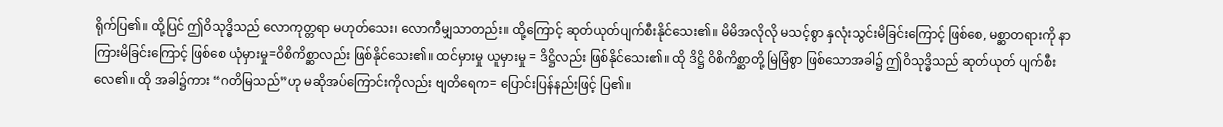ရိုက်ပြ၏။ ထို့ပြင် ဤဝိသုဒ္ဓိသည် လောကုတ္တရာ မဟုတ်သေး၊ လောကီမျှသာတည်း။ ထို့ကြောင့် ဆုတ်ယုတ်ပျက်စီးနိုင်သေး၏။ မိမိအလိုလို မသင့်စွာ နှလုံးသွင်းမိခြင်းကြောင့် ဖြစ်စေ, မစ္ဆာတရားကို နာကြားမိခြင်းကြောင့် ဖြစ်စေ ယုံမှားမှု=ဝိစိကိစ္ဆာလည်း ဖြစ်နိုင်သေး၏။ ထင်မှားမှု ယူမှားမှု = ဒိဋ္ဌိလည်း ဖြစ်နိုင်သေး၏။ ထို ဒိဋ္ဌိ ဝိစိကိစ္ဆာတို့ မြဲမြံစွာ ဖြစ်သောအခါ၌ ဤဝိသုဒ္ဓိသည် ဆုတ်ယုတ် ပျက်စီးလေ၏။ ထို အခါ၌ကား “ဂတိမြသည်”ဟု မဆိုအပ်ကြောင်းကိုလည်း ဗျတိရေက= ပြောင်းပြန်နည်းဖြင့် ပြ၏။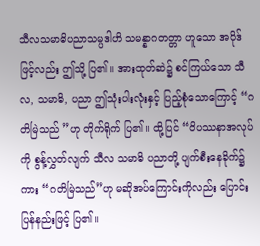သီလသမာဓိပညာသမ္ပဒါဟိ သမန္နာဂတတ္တာ ဟူသော အပိုဒ်ဖြင့်လည်း ဤသို့ ပြ၏။ အားထုတ်ဆဲ၌ စင်ကြယ်သော သီလ, သမာဓိ, ပညာ ဤသုံးပါးလုံးနှင့် ပြည့်စုံသောကြောင့် “ဂတိမြဲသည် ”ဟု တိုက်ရိုက် ပြ၏။ ထို့ပြင် “ဝိပဿနာအလုပ်ကို စွန့်လွှတ်လျက် သီလ သမာဓိ ပညာတို့ ပျက်စီးနေခိုက်၌ကား “ဂတိမြဲသည်”ဟု မဆိုအပ်ကြောင်းကိုလည်း ပြောင်းပြန်နည်းဖြင့် ပြ၏။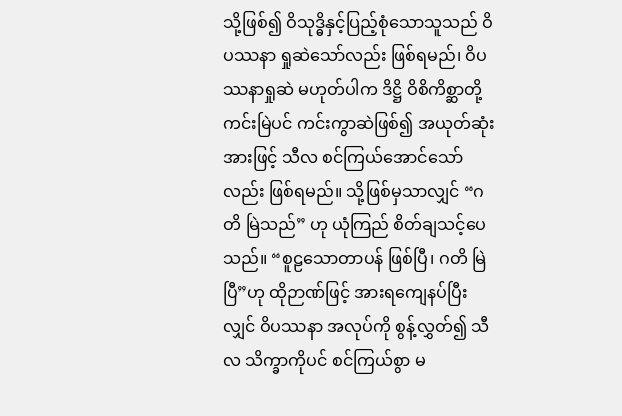သို့ဖြစ်၍ ဝိသုဒ္ဓိနှင့်ပြည့်စုံသောသူသည် ဝိပဿနာ ရှုဆဲသော်လည်း ဖြစ်ရမည်၊ ဝိပဿနာရှုဆဲ မဟုတ်ပါက ဒိဋ္ဌိ ဝိစိကိစ္ဆာတို့ ကင်းမြဲပင် ကင်းကွာဆဲဖြစ်၍ အယုတ်ဆုံးအားဖြင့် သီလ စင်ကြယ်အောင်သော်လည်း ဖြစ်ရမည်။ သို့ဖြစ်မှသာလျှင် “ဂတိ မြဲသည်” ဟု ယုံကြည် စိတ်ချသင့်ပေသည်။ “စူဠသောတာပန် ဖြစ်ပြီ၊ ဂတိ မြဲပြီ”ဟု ထိုဉာဏ်ဖြင့် အားရကျေနပ်ပြီးလျှင် ဝိပဿနာ အလုပ်ကို စွန့်လွှတ်၍ သီလ သိက္ခာကိုပင် စင်ကြယ်စွာ မ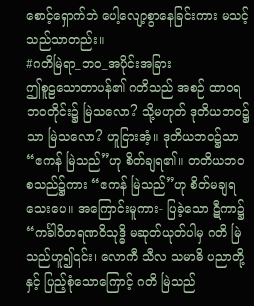စောင့်ရှောက်ဘဲ ပေါ့လျော့စွာနေခြင်းကား မသင့်သည်သာတည်း။
#ဂတိမြဲရာ_ဘဝ_အပိုင်းအခြား
ဤစူဠသောတာပန်၏ ဂတိသည် အစဉ် ထာဝရ ဘဝတိုင်း၌ မြဲသလော? သို့မဟုတ် ဒုတိယဘဝ၌သာ မြဲသလော? ဟူငြားအံ့။ ဒုတိယဘဝ၌သာ “ဧကန် မြဲသည်”ဟု စိတ်ချရ၏။ တတိယဘဝ စသည်၌ကား “ဧကန် မြဲသည်”ဟု စိတ်မချရသေးပေ။ အကြောင်းမူကား- ပြခဲ့သော ဋီကာ၌ “ကင်္ခါဝိတရဏဝိသုဒ္ဓိ မဆုတ်ယုတ်ပါမှ ဂတိ မြဲသည်ဟူ၍၎င်း၊ လောကီ သီလ သမာဓိ ပညာတို့နှင့် ပြည့်စုံသောကြောင့် ဂတိ မြဲသည်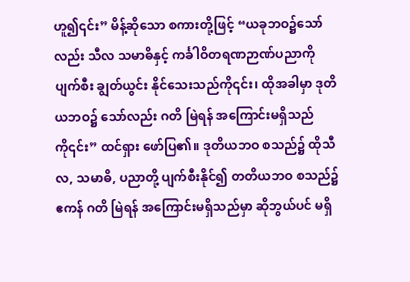ဟူ၍၎င်း” မိန့်ဆိုသော စကားတို့ဖြင့် “ယခုဘဝ၌သော်လည်း သီလ သမာဓိနှင့် ကင်္ခါဝိတရဏဉာဏ်ပညာကို ပျက်စီး ချွတ်ယွင်း နိုင်သေးသည်ကို၎င်း၊ ထိုအခါမှာ ဒုတိယဘဝ၌ သော်လည်း ဂတိ မြဲရန် အကြောင်းမရှိသည်ကို၎င်း” ထင်ရှား ဖော်ပြ၏။ ဒုတိယဘဝ စသည်၌ ထိုသီလ, သမာဓိ, ပညာတို့ ပျက်စီးနိုင်၍ တတိယဘဝ စသည်၌ ဧကန် ဂတိ မြဲရန် အကြောင်းမရှိသည်မှာ ဆိုဘွယ်ပင် မရှိ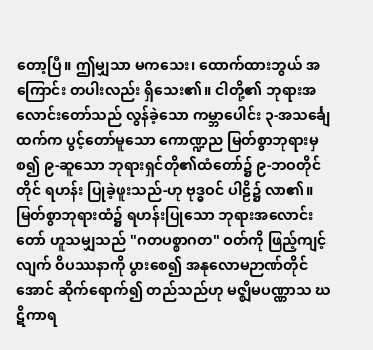တော့ပြီ။ ဤမျှသာ မကသေး၊ ထောက်ထားဘွယ် အကြောင်း တပါးလည်း ရှိသေး၏။ ငါတို့၏ ဘုရားအလောင်းတော်သည် လွန်ခဲ့သော ကမ္ဘာပေါင်း ၃-အသင်္ချေ ထက်က ပွင့်တော်မူသော ကောဏ္ဍည မြတ်စွာဘုရားမှ စ၍ ၉-ဆူသော ဘုရားရှင်တို၏ထံတော်၌ ၉-ဘဝတိုင်တိုင် ရဟန်း ပြုခဲ့ဖူးသည်-ဟု ဗုဒ္ဓဝင် ပါဠိ၌ လာ၏။ မြတ်စွာဘုရားထံ၌ ရဟန်းပြုသော ဘုရားအလောင်းတော် ဟူသမျှသည် "ဂတပစ္စာဂတ" ဝတ်ကို ဖြည့်ကျင့်လျက် ဝိပဿနာကို ပွားစေ၍ အနုလောမဉာဏ်တိုင်အောင် ဆိုက်ရောက်၍ တည်သည်ဟု မဇ္ဈိမပဏ္ဏာသ ဃဋိကာရ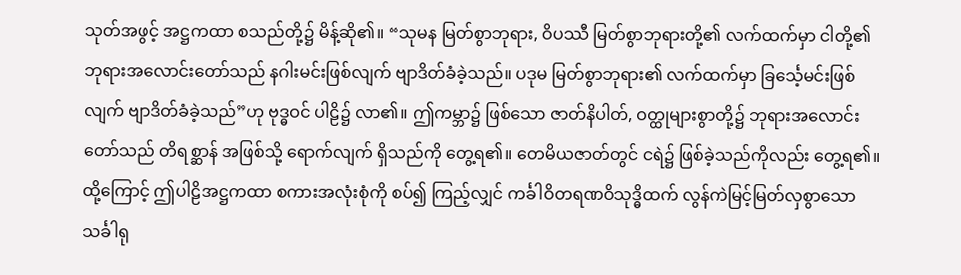သုတ်အဖွင့် အဋ္ဌကထာ စသည်တို့၌ မိန့်ဆို၏။ “သုမန မြတ်စွာဘုရား, ဝိပဿီ မြတ်စွာဘုရားတို့၏ လက်ထက်မှာ ငါတို့၏ ဘုရားအလောင်းတော်သည် နဂါးမင်းဖြစ်လျက် ဗျာဒိတ်ခံခဲ့သည်။ ပဒုမ မြတ်စွာဘုရား၏ လက်ထက်မှာ ခြင်္သေ့မင်းဖြစ်လျက် ဗျာဒိတ်ခံခဲ့သည်”ဟု ဗုဒ္ဓဝင် ပါဠိ၌ လာ၏။ ဤကမ္ဘာ၌ ဖြစ်သော ဇာတ်နိပါတ်, ဝတ္ထုများစွာတို့၌ ဘုရားအလောင်းတော်သည် တိရစ္ဆာန် အဖြစ်သို့ ရောက်လျက် ရှိသည်ကို တွေ့ရ၏။ တေမိယဇာတ်တွင် ငရဲ၌ ဖြစ်ခဲ့သည်ကိုလည်း တွေ့ရ၏။ ထို့ကြောင့် ဤပါဠိအဋ္ဌကထာ စကားအလုံးစုံကို စပ်၍ ကြည့်လျှင် ကင်္ခါဝိတရဏဝိသုဒ္ဓိထက် လွန်ကဲမြင့်မြတ်လှစွာသော သင်္ခါရု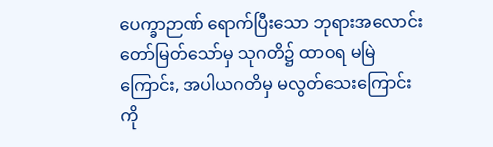ပေက္ခာဉာဏ် ရောက်ပြီးသော ဘုရားအလောင်းတော်မြတ်သော်မှ သုဂတိ၌ ထာဝရ မမြဲကြောင်း, အပါယဂတိမှ မလွတ်သေးကြောင်းကို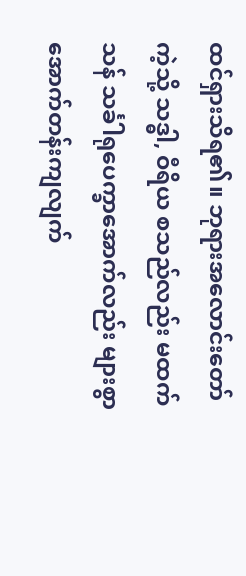ထင်ရှားသိရ၏။ ဘုရားအလောင်းတော်ကဲ့သို့ သဒ္ဓါ, ဝီရိယ စသည်လည်း မထက်သန် သင်္ခါရုပေက္ခာအောက်လည်း များစွာ အောက်တန်းကျလျက်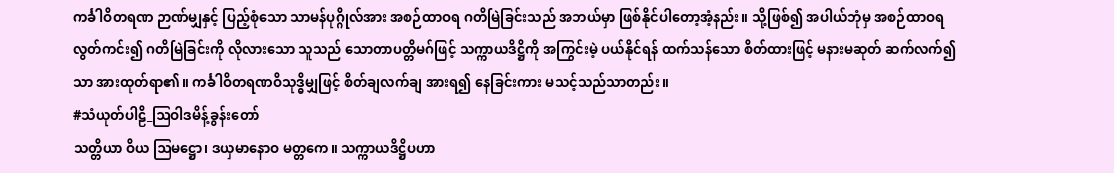ကင်္ခါဝိတရဏ ဉာဏ်မျှနှင့် ပြည့်စုံသော သာမန်ပုဂ္ဂိုလ်အား အစဉ်ထာဝရ ဂတိမြဲခြင်းသည် အဘယ်မှာ ဖြစ်နိုင်ပါတော့အံ့နည်း။ သို့ဖြစ်၍ အပါယ်ဘုံမှ အစဉ်ထာဝရ လွတ်ကင်း၍ ဂတိမြဲခြင်းကို လိုလားသော သူသည် သောတာပတ္တိမဂ်ဖြင့် သက္ကာယဒိဋ္ဌိကို အကြွင်းမဲ့ ပယ်နိုင်ရန် ထက်သန်သော စိတ်ထားဖြင့် မနားမဆုတ် ဆက်လက်၍သာ အားထုတ်ရာ၏။ ကင်္ခါဝိတရဏဝိသုဒ္ဓိမျှဖြင့် စိတ်ချလက်ချ အားရ၍ နေခြင်းကား မသင့်သည်သာတည်း။
#သံယုတ်ပါဠိ_ဩဝါဒမိန့်ခွန်းတော်
သတ္တိယာ ဝိယ ဩမဋ္ဌော၊ ဒယှမာနောဝ မတ္တကေ။ သက္ကာယဒိဋ္ဌိပဟာ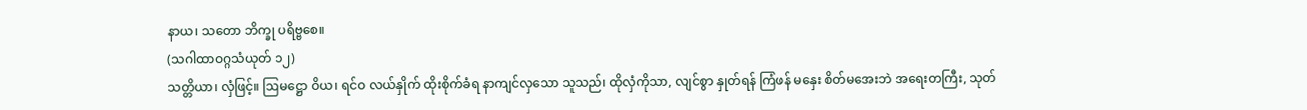နာယ၊ သတော ဘိက္ခု ပရိဗ္ဗစေ။
(သဂါထာဝဂ္ဂသံယုတ် ၁၂)
သတ္တိယာ၊ လှံဖြင့်။ ဩမဋ္ဌော ဝိယ၊ ရင်ဝ လယ်နှိုက် ထိုးစိုက်ခံရ နာကျင်လှသော သူသည်၊ ထိုလှံကိုသာ, လျင်စွာ နှုတ်ရန် ကြံဖန် မနှေး စိတ်မအေးဘဲ အရေးတကြီး, သုတ်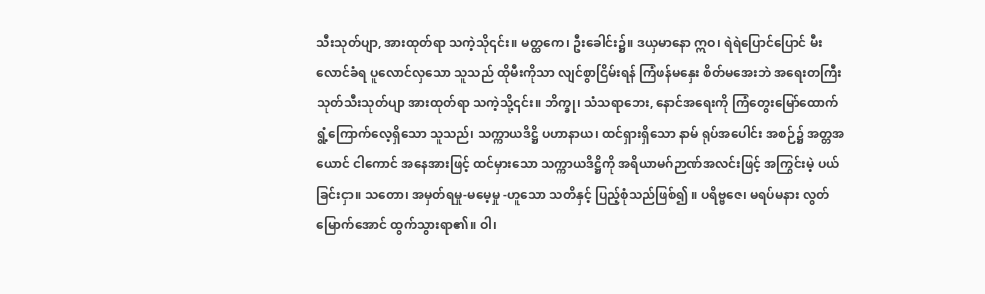သီးသုတ်ပျာ, အားထုတ်ရာ သကဲ့သို၎င်း။ မတ္ထကေ၊ ဦးခေါင်း၌။ ဒယှမာနော ဣဝ၊ ရဲရဲပြောင်ပြောင် မီးလောင်ခံရ ပူလောင်လှသော သူသည် ထိုမီးကိုသာ လျင်စွာငြိမ်းရန် ကြံဖန်မနှေး စိတ်မအေးဘဲ အရေးတကြီး သုတ်သီးသုတ်ပျာ အားထုတ်ရာ သကဲ့သို့၎င်း။ ဘိက္ခု၊ သံသရာဘေး, နောင်အရေးကို ကြံတွေးမြော်ထောက် ရွံ့ကြောက်လေ့ရှိသော သူသည်၊ သက္ကာယဒိဋ္ဌိ ပဟာနာယ၊ ထင်ရှားရှိသော နာမ် ရုပ်အပေါင်း အစဉ်၌ အတ္တအယောင် ငါကောင် အနေအားဖြင့် ထင်မှားသော သက္ကာယဒိဋ္ဌိကို အရိယာမဂ်ဉာဏ်အလင်းဖြင့် အကြွင်းမဲ့ ပယ်ခြင်းငှာ။ သတော၊ အမှတ်ရမှု-မမေ့မှု -ဟူသော သတိနှင့် ပြည့်စုံသည်ဖြစ်၍ ။ ပရိဗ္ဗဇေ၊ မရပ်မနား လွတ်မြောက်အောင် ထွက်သွားရာ၏။ ဝါ၊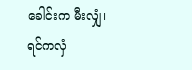ခေါင်းက မီးလျှံ၊ ရင်ကလှံ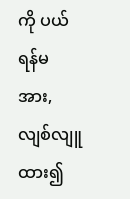ကို ပယ်ရန်မအား, လျစ်လျူထား၍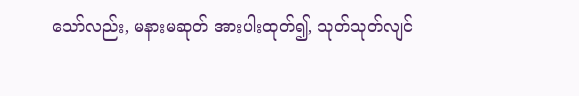သော်လည်း, မနားမဆုတ် အားပါးထုတ်၍, သုတ်သုတ်လျင်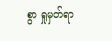စွာ ရှုမှတ်ရာ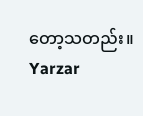တော့သတည်း။
Yarzar